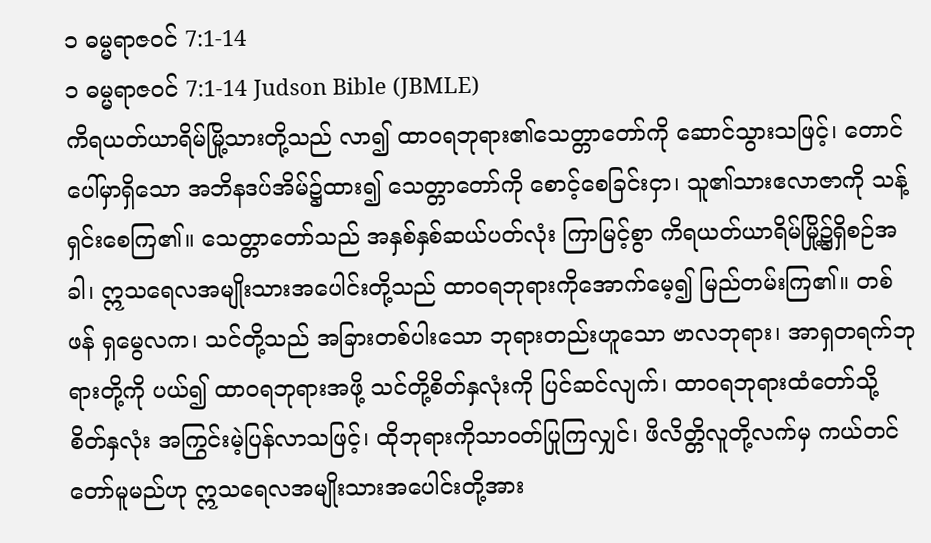၁ ဓမ္မရာဇဝင် 7:1-14
၁ ဓမ္မရာဇဝင် 7:1-14 Judson Bible (JBMLE)
ကိရယတ်ယာရိမ်မြို့သားတို့သည် လာ၍ ထာဝရဘုရား၏သေတ္တာတော်ကို ဆောင်သွားသဖြင့်၊ တောင်ပေါ်မှာရှိသော အဘိနဒပ်အိမ်၌ထား၍ သေတ္တာတော်ကို စောင့်စေခြင်းငှာ၊ သူ၏သားဧလာဇာကို သန့်ရှင်းစေကြ၏။ သေတ္တာတော်သည် အနှစ်နှစ်ဆယ်ပတ်လုံး ကြာမြင့်စွာ ကိရယတ်ယာရိမ်မြို့၌ရှိစဉ်အခါ၊ ဣသရေလအမျိုးသားအပေါင်းတို့သည် ထာဝရဘုရားကိုအောက်မေ့၍ မြည်တမ်းကြ၏။ တစ်ဖန် ရှမွေလက၊ သင်တို့သည် အခြားတစ်ပါးသော ဘုရားတည်းဟူသော ဗာလဘုရား၊ အာရှတရက်ဘုရားတို့ကို ပယ်၍ ထာဝရဘုရားအဖို့ သင်တို့စိတ်နှလုံးကို ပြင်ဆင်လျက်၊ ထာဝရဘုရားထံတော်သို့ စိတ်နှလုံး အကြွင်းမဲ့ပြန်လာသဖြင့်၊ ထိုဘုရားကိုသာဝတ်ပြုကြလျှင်၊ ဖိလိတ္တိလူတို့လက်မှ ကယ်တင်တော်မူမည်ဟု ဣသရေလအမျိုးသားအပေါင်းတို့အား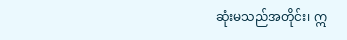ဆုံးမသည်အတိုင်း၊ ဣ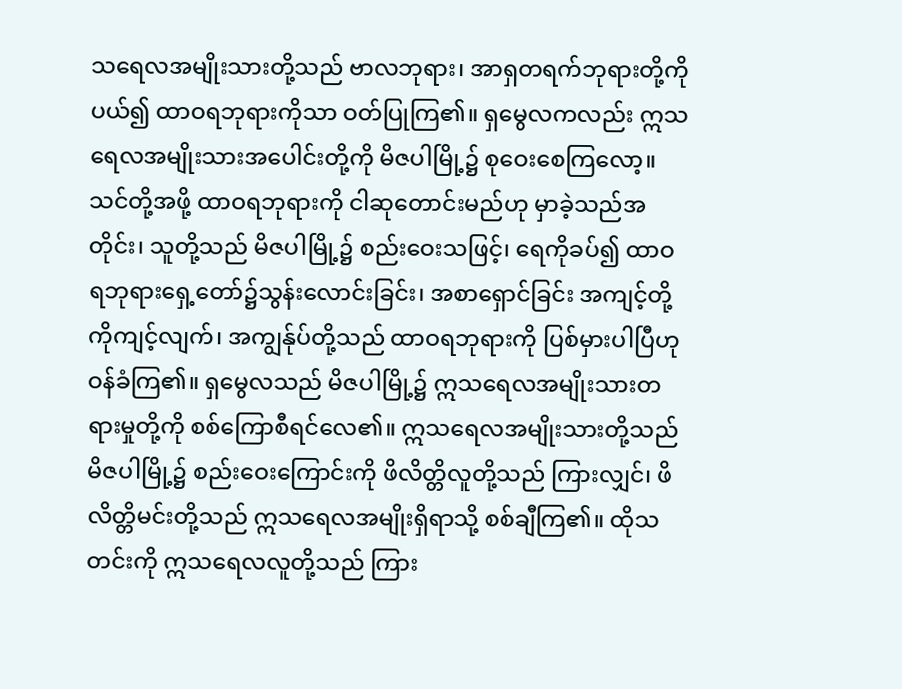သရေလအမျိုးသားတို့သည် ဗာလဘုရား၊ အာရှတရက်ဘုရားတို့ကိုပယ်၍ ထာဝရဘုရားကိုသာ ဝတ်ပြုကြ၏။ ရှမွေလကလည်း ဣသရေလအမျိုးသားအပေါင်းတို့ကို မိဇပါမြို့၌ စုဝေးစေကြလော့။ သင်တို့အဖို့ ထာဝရဘုရားကို ငါဆုတောင်းမည်ဟု မှာခဲ့သည်အတိုင်း၊ သူတို့သည် မိဇပါမြို့၌ စည်းဝေးသဖြင့်၊ ရေကိုခပ်၍ ထာဝရဘုရားရှေ့တော်၌သွန်းလောင်းခြင်း၊ အစာရှောင်ခြင်း အကျင့်တို့ကိုကျင့်လျက်၊ အကျွန်ုပ်တို့သည် ထာဝရဘုရားကို ပြစ်မှားပါပြီဟု ဝန်ခံကြ၏။ ရှမွေလသည် မိဇပါမြို့၌ ဣသရေလအမျိုးသားတရားမှုတို့ကို စစ်ကြောစီရင်လေ၏။ ဣသရေလအမျိုးသားတို့သည် မိဇပါမြို့၌ စည်းဝေးကြောင်းကို ဖိလိတ္တိလူတို့သည် ကြားလျှင်၊ ဖိလိတ္တိမင်းတို့သည် ဣသရေလအမျိုးရှိရာသို့ စစ်ချီကြ၏။ ထိုသတင်းကို ဣသရေလလူတို့သည် ကြား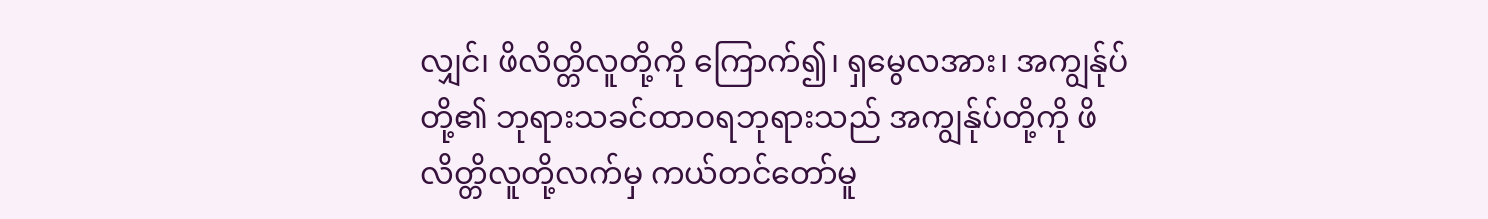လျှင်၊ ဖိလိတ္တိလူတို့ကို ကြောက်၍၊ ရှမွေလအား၊ အကျွန်ုပ်တို့၏ ဘုရားသခင်ထာဝရဘုရားသည် အကျွန်ုပ်တို့ကို ဖိလိတ္တိလူတို့လက်မှ ကယ်တင်တော်မူ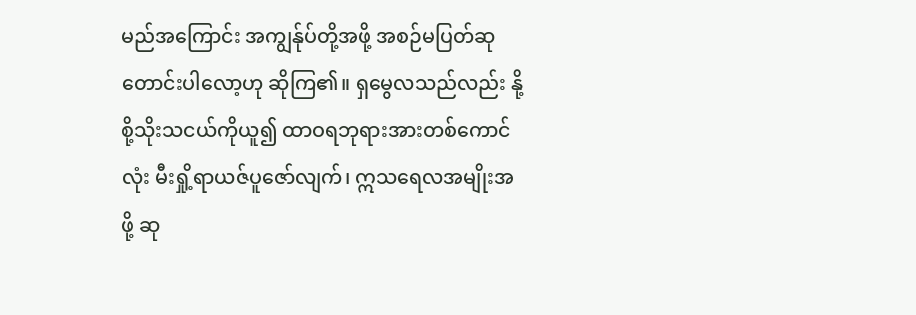မည်အကြောင်း အကျွန်ုပ်တို့အဖို့ အစဉ်မပြတ်ဆုတောင်းပါလော့ဟု ဆိုကြ၏။ ရှမွေလသည်လည်း နို့စို့သိုးသငယ်ကိုယူ၍ ထာဝရဘုရားအားတစ်ကောင်လုံး မီးရှို့ရာယဇ်ပူဇော်လျက်၊ ဣသရေလအမျိုးအဖို့ ဆု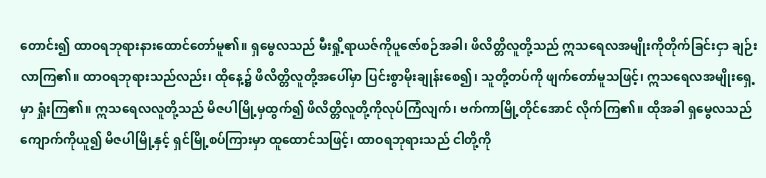တောင်း၍ ထာဝရဘုရားနားထောင်တော်မူ၏။ ရှမွေလသည် မီးရှို့ရာယဇ်ကိုပူဇော်စဉ်အခါ၊ ဖိလိတ္တိလူတို့သည် ဣသရေလအမျိုးကိုတိုက်ခြင်းငှာ ချဉ်းလာကြ၏။ ထာဝရဘုရားသည်လည်း၊ ထိုနေ့၌ ဖိလိတ္တိလူတို့အပေါ်မှာ ပြင်းစွာမိုးချုန်းစေ၍၊ သူတို့တပ်ကို ဖျက်တော်မူသဖြင့်၊ ဣသရေလအမျိုးရှေ့မှာ ရှုံးကြ၏။ ဣသရေလလူတို့သည် မိဇပါမြို့မှထွက်၍ ဖိလိတ္တိလူတို့ကိုလုပ်ကြံလျက်၊ ဗက်ကာမြို့တိုင်အောင် လိုက်ကြ၏။ ထိုအခါ ရှမွေလသည် ကျောက်ကိုယူ၍ မိဇပါမြို့နှင့် ရှင်မြို့စပ်ကြားမှာ ထူထောင်သဖြင့်၊ ထာဝရဘုရားသည် ငါတို့ကို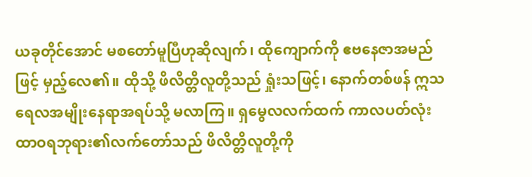ယခုတိုင်အောင် မစတော်မူပြီဟုဆိုလျက်၊ ထိုကျောက်ကို ဧဗနေဇာအမည်ဖြင့် မှည့်လေ၏။ ထိုသို့ ဖိလိတ္တိလူတို့သည် ရှုံးသဖြင့်၊ နောက်တစ်ဖန် ဣသရေလအမျိုးနေရာအရပ်သို့ မလာကြ။ ရှမွေလလက်ထက် ကာလပတ်လုံး ထာဝရဘုရား၏လက်တော်သည် ဖိလိတ္တိလူတို့ကို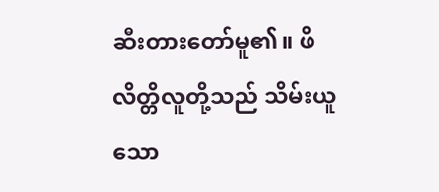ဆီးတားတော်မူ၏။ ဖိလိတ္တိလူတို့သည် သိမ်းယူသော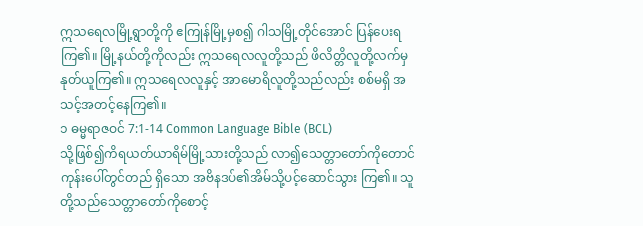ဣသရေလမြို့ရွာတို့ကို ဧကြုန်မြို့မှစ၍ ဂါသမြို့တိုင်အောင် ပြန်ပေးရကြ၏။ မြို့နယ်တို့ကိုလည်း ဣသရေလလူတို့သည် ဖိလိတ္တိလူတို့လက်မှ နုတ်ယူကြ၏။ ဣသရေလလူနှင့် အာမောရိလူတို့သည်လည်း စစ်မရှိ အသင့်အတင့်နေကြ၏။
၁ ဓမ္မရာဇဝင် 7:1-14 Common Language Bible (BCL)
သို့ဖြစ်၍ကိရယတ်ယာရိမ်မြို့သားတို့သည် လာ၍သေတ္တာတော်ကိုတောင်ကုန်းပေါ်တွင်တည် ရှိသော အဗိနဒပ်၏အိမ်သို့ပင့်ဆောင်သွား ကြ၏။ သူတို့သည်သေတ္တာတော်ကိုစောင့်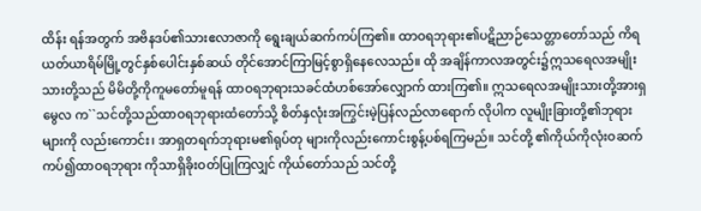ထိန်း ရန်အတွက် အဗိနဒပ်၏သားဧလာဇာကို ရွေးချယ်ဆက်ကပ်ကြ၏။ ထာဝရဘုရား၏ပဋိညာဉ်သေတ္တာတော်သည် ကိရယတ်ယာရိမ်မြို့တွင်နှစ်ပေါင်းနှစ်ဆယ် တိုင်အောင်ကြာမြင့်စွာရှိနေလေသည်။ ထို အချိန်ကာလအတွင်း၌ဣသရေလအမျိုး သားတို့သည် မိမိတို့ကိုကူမတော်မူရန် ထာဝရဘုရားသခင်ထံဟစ်အော်လျှောက် ထားကြ၏။ ဣသရေလအမျိုးသားတို့အားရှမွေလ က``သင်တို့သည်ထာဝရဘုရားထံတော်သို့ စိတ်နှလုံးအကြွင်းမဲ့ပြန်လည်လာရောက် လိုပါက လူမျိုးခြားတို့၏ဘုရားများကို လည်းကောင်း၊ အာရှတရက်ဘုရားမ၏ရုပ်တု များကိုလည်းကောင်းစွန့်ပစ်ရကြမည်။ သင်တို့ ၏ကိုယ်ကိုလုံးဝဆက်ကပ်၍ထာဝရဘုရား ကိုသာရှိခိုးဝတ်ပြုကြလျှင် ကိုယ်တော်သည် သင်တို့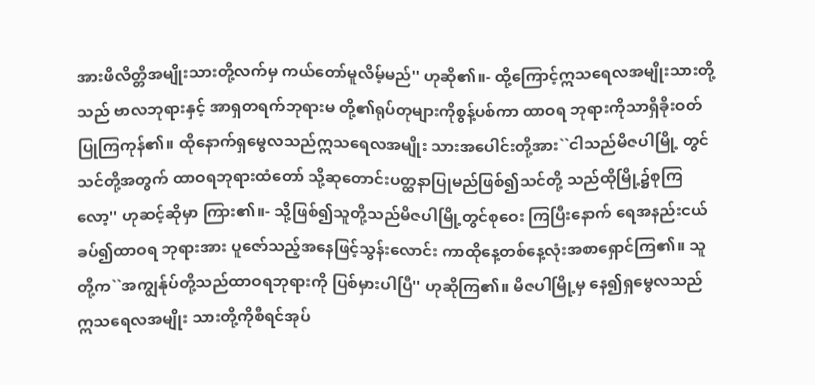အားဖိလိတ္တိအမျိုးသားတို့လက်မှ ကယ်တော်မူလိမ့်မည်'' ဟုဆို၏။- ထို့ကြောင့်ဣသရေလအမျိုးသားတို့သည် ဗာလဘုရားနှင့် အာရှတရက်ဘုရားမ တို့၏ရုပ်တုများကိုစွန့်ပစ်ကာ ထာဝရ ဘုရားကိုသာရှိခိုးဝတ်ပြုကြကုန်၏။ ထိုနောက်ရှမွေလသည်ဣသရေလအမျိုး သားအပေါင်းတို့အား``ငါသည်မိဇပါမြို့ တွင်သင်တို့အတွက် ထာဝရဘုရားထံတော် သို့ဆုတောင်းပတ္ထနာပြုမည်ဖြစ်၍သင်တို့ သည်ထိုမြို့၌စုကြလော့'' ဟုဆင့်ဆိုမှာ ကြား၏။- သို့ဖြစ်၍သူတို့သည်မိဇပါမြို့တွင်စုဝေး ကြပြီးနောက် ရေအနည်းငယ်ခပ်၍ထာဝရ ဘုရားအား ပူဇော်သည့်အနေဖြင့်သွန်းလောင်း ကာထိုနေ့တစ်နေ့လုံးအစာရှောင်ကြ၏။ သူ တို့က``အကျွန်ုပ်တို့သည်ထာဝရဘုရားကို ပြစ်မှားပါပြီ'' ဟုဆိုကြ၏။ မိဇပါမြို့မှ နေ၍ရှမွေလသည်ဣသရေလအမျိုး သားတို့ကိုစီရင်အုပ်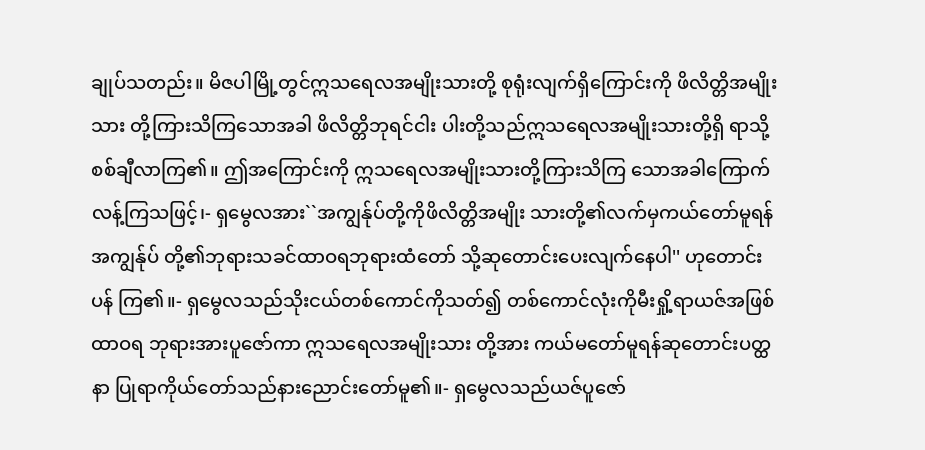ချုပ်သတည်း။ မိဇပါမြို့တွင်ဣသရေလအမျိုးသားတို့ စုရုံးလျက်ရှိကြောင်းကို ဖိလိတ္တိအမျိုးသား တို့ကြားသိကြသောအခါ ဖိလိတ္တိဘုရင်ငါး ပါးတို့သည်ဣသရေလအမျိုးသားတို့ရှိ ရာသို့စစ်ချီလာကြ၏။ ဤအကြောင်းကို ဣသရေလအမျိုးသားတို့ကြားသိကြ သောအခါကြောက်လန့်ကြသဖြင့်၊- ရှမွေလအား``အကျွန်ုပ်တို့ကိုဖိလိတ္တိအမျိုး သားတို့၏လက်မှကယ်တော်မူရန် အကျွန်ုပ် တို့၏ဘုရားသခင်ထာဝရဘုရားထံတော် သို့ဆုတောင်းပေးလျက်နေပါ'' ဟုတောင်းပန် ကြ၏။- ရှမွေလသည်သိုးငယ်တစ်ကောင်ကိုသတ်၍ တစ်ကောင်လုံးကိုမီးရှို့ရာယဇ်အဖြစ်ထာဝရ ဘုရားအားပူဇော်ကာ ဣသရေလအမျိုးသား တို့အား ကယ်မတော်မူရန်ဆုတောင်းပတ္ထနာ ပြုရာကိုယ်တော်သည်နားညောင်းတော်မူ၏။- ရှမွေလသည်ယဇ်ပူဇော်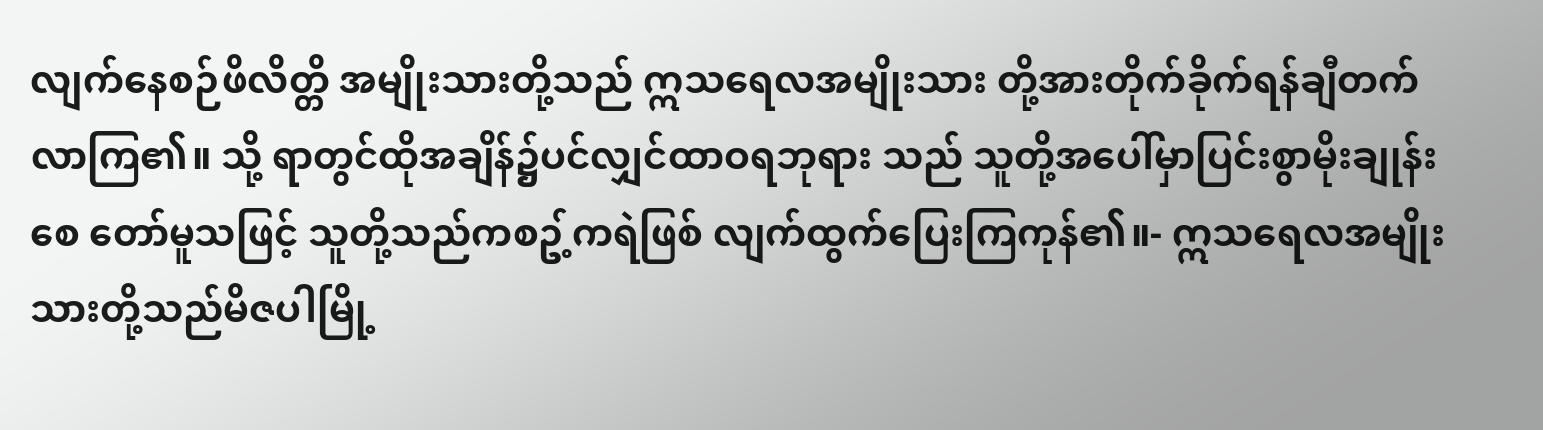လျက်နေစဉ်ဖိလိတ္တိ အမျိုးသားတို့သည် ဣသရေလအမျိုးသား တို့အားတိုက်ခိုက်ရန်ချီတက်လာကြ၏။ သို့ ရာတွင်ထိုအချိန်၌ပင်လျှင်ထာဝရဘုရား သည် သူတို့အပေါ်မှာပြင်းစွာမိုးချုန်းစေ တော်မူသဖြင့် သူတို့သည်ကစဥ့်ကရဲဖြစ် လျက်ထွက်ပြေးကြကုန်၏။- ဣသရေလအမျိုးသားတို့သည်မိဇပါမြို့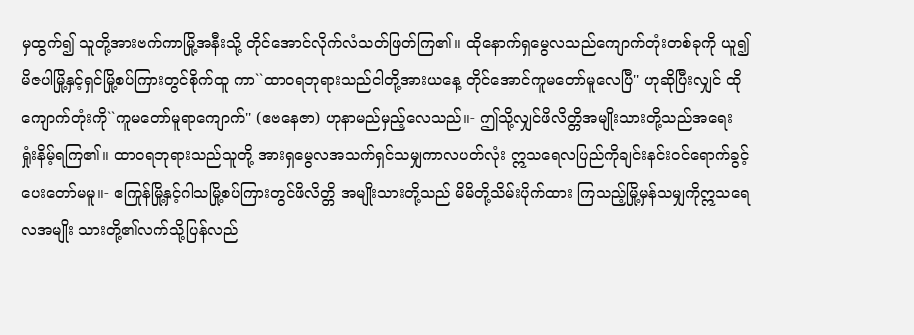မှထွက်၍ သူတို့အားဗက်ကာမြို့အနီးသို့ တိုင်အောင်လိုက်လံသတ်ဖြတ်ကြ၏။ ထိုနောက်ရှမွေလသည်ကျောက်တုံးတစ်ခုကို ယူ၍ မိဇပါမြို့နှင့်ရှင်မြို့စပ်ကြားတွင်စိုက်ထူ ကာ``ထာဝရဘုရားသည်ငါတို့အားယနေ့ တိုင်အောင်ကူမတော်မူလေပြီ'' ဟုဆိုပြီးလျှင် ထိုကျောက်တုံးကို``ကူမတော်မူရာကျောက်'' (ဧဗနေဇာ) ဟုနာမည်မှည့်လေသည်။- ဤသို့လျှင်ဖိလိတ္တိအမျိုးသားတို့သည်အရေး ရှုံးနိမ့်ရကြ၏။ ထာဝရဘုရားသည်သူတို့ အားရှမွေလအသက်ရှင်သမျှကာလပတ်လုံး ဣသရေလပြည်ကိုချင်းနင်းဝင်ရောက်ခွင့် ပေးတော်မမူ။- ဧကြုန်မြို့နှင့်ဂါသမြို့စပ်ကြားတွင်ဖိလိတ္တိ အမျိုးသားတို့သည် မိမိတို့သိမ်းပိုက်ထား ကြသည့်မြို့မှန်သမျှကိုဣသရေလအမျိုး သားတို့၏လက်သို့ပြန်လည်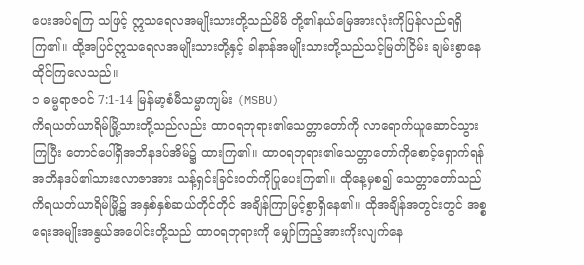ပေးအပ်ရကြ သဖြင့် ဣသရေလအမျိုးသားတို့သည်မိမိ တို့၏နယ်မြေအားလုံးကိုပြန်လည်ရရှိကြ၏။ ထို့အပြင်ဣသရေလအမျိုးသားတို့နှင့် ခါနာန်အမျိုးသားတို့သည်သင့်မြတ်ငြိမ်း ချမ်းစွာနေထိုင်ကြလေသည်။
၁ ဓမ္မရာဇဝင် 7:1-14 မြန်မာ့စံမီသမ္မာကျမ်း (MSBU)
ကိရယတ်ယာရိမ်မြို့သားတို့သည်လည်း ထာဝရဘုရား၏သေတ္တာတော်ကို လာရောက်ယူဆောင်သွားကြပြီး တောင်ပေါ်ရှိအဘိနဒပ်အိမ်၌ ထားကြ၏။ ထာဝရဘုရား၏သေတ္တာတော်ကိုစောင့်ရှောက်ရန် အဘိနဒပ်၏သားဧလာဇာအား သန့်ရှင်းခြင်းဝတ်ကိုပြုပေးကြ၏။ ထိုနေ့မှစ၍ သေတ္တာတော်သည် ကိရယတ်ယာရိမ်မြို့၌ အနှစ်နှစ်ဆယ်တိုင်တိုင် အချိန်ကြာမြင့်စွာရှိနေ၏။ ထိုအချိန်အတွင်းတွင် အစ္စရေးအမျိုးအနွယ်အပေါင်းတို့သည် ထာဝရဘုရားကို မျှော်ကြည့်အားကိုးလျက်နေ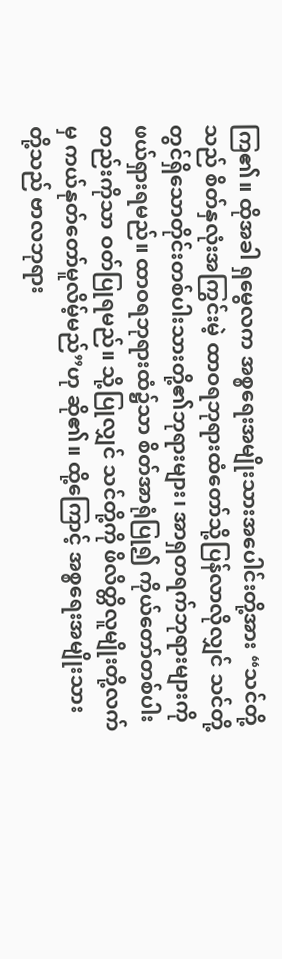ကြ၏။ ထိုအခါ ရှမွေလက အစ္စရေးအမျိုးသားအပေါင်းတို့အား “သင်တို့သည် စိတ်နှလုံးအကြွင်းမဲ့ ထာဝရဘုရားထံတော်သို့ပြန်လာလိုလျှင် သင်တို့တွင်ရှိသောတိုင်းတစ်ပါးသားတို့၏ဘုရားများ၊ အာရှတရက်ဘုရားများကို ဖယ်ရှားရမည်။ ထာဝရဘုရားထံ၌သာ စိတ်အာရုံပြု၍ ကိုယ်တော်တစ်ပါးတည်းကိုသာ ဝတ်ပြုရမည်။ သို့ပြုလျှင် သင်တို့ကို ဖိလိတ္တိလူမျိုးတို့လက်မှ ကယ်နုတ်တော်မူလိမ့်မည်”ဟု ဆို၏။ ထို့ကြောင့် အစ္စရေးအမျိုးသားတို့သည် ဗာလဘုရား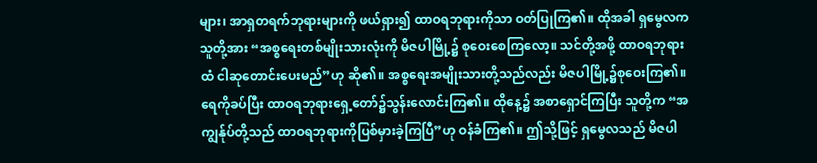များ၊ အာရှတရက်ဘုရားများကို ဖယ်ရှား၍ ထာဝရဘုရားကိုသာ ဝတ်ပြုကြ၏။ ထိုအခါ ရှမွေလက သူတို့အား “အစ္စရေးတစ်မျိုးသားလုံးကို မိဇပါမြို့၌ စုဝေးစေကြလော့။ သင်တို့အဖို့ ထာဝရဘုရားထံ ငါဆုတောင်းပေးမည်”ဟု ဆို၏။ အစ္စရေးအမျိုးသားတို့သည်လည်း မိဇပါမြို့၌စုဝေးကြ၏။ ရေကိုခပ်ပြီး ထာဝရဘုရားရှေ့တော်၌သွန်းလောင်းကြ၏။ ထိုနေ့၌ အစာရှောင်ကြပြီး သူတို့က “အကျွန်ုပ်တို့သည် ထာဝရဘုရားကိုပြစ်မှားခဲ့ကြပြီ”ဟု ဝန်ခံကြ၏။ ဤသို့ဖြင့် ရှမွေလသည် မိဇပါ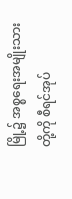မြို့၌ အစ္စရေးအမျိုးသားတို့ကို စီရင်အုပ်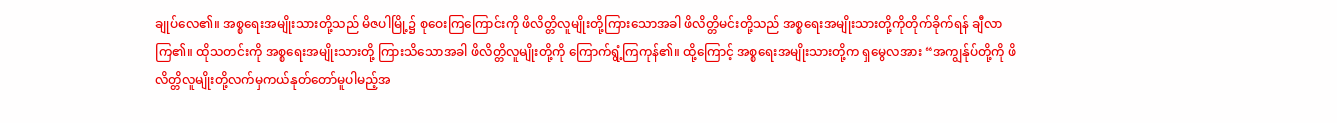ချုပ်လေ၏။ အစ္စရေးအမျိုးသားတို့သည် မိဇပါမြို့၌ စုဝေးကြကြောင်းကို ဖိလိတ္တိလူမျိုးတို့ကြားသောအခါ ဖိလိတ္တိမင်းတို့သည် အစ္စရေးအမျိုးသားတို့ကိုတိုက်ခိုက်ရန် ချီလာကြ၏။ ထိုသတင်းကို အစ္စရေးအမျိုးသားတို့ ကြားသိသောအခါ ဖိလိတ္တိလူမျိုးတို့ကို ကြောက်ရွံ့ကြကုန်၏။ ထို့ကြောင့် အစ္စရေးအမျိုးသားတို့က ရှမွေလအား “အကျွန်ုပ်တို့ကို ဖိလိတ္တိလူမျိုးတို့လက်မှကယ်နုတ်တော်မူပါမည့်အ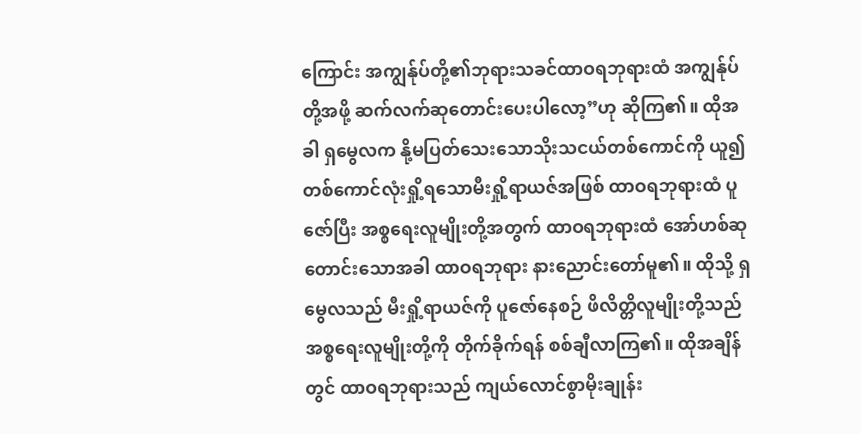ကြောင်း အကျွန်ုပ်တို့၏ဘုရားသခင်ထာဝရဘုရားထံ အကျွန်ုပ်တို့အဖို့ ဆက်လက်ဆုတောင်းပေးပါလော့”ဟု ဆိုကြ၏။ ထိုအခါ ရှမွေလက နို့မပြတ်သေးသောသိုးသငယ်တစ်ကောင်ကို ယူ၍ တစ်ကောင်လုံးရှို့ရသောမီးရှို့ရာယဇ်အဖြစ် ထာဝရဘုရားထံ ပူဇော်ပြီး အစ္စရေးလူမျိုးတို့အတွက် ထာဝရဘုရားထံ အော်ဟစ်ဆုတောင်းသောအခါ ထာဝရဘုရား နားညောင်းတော်မူ၏။ ထိုသို့ ရှမွေလသည် မီးရှို့ရာယဇ်ကို ပူဇော်နေစဉ် ဖိလိတ္တိလူမျိုးတို့သည် အစ္စရေးလူမျိုးတို့ကို တိုက်ခိုက်ရန် စစ်ချီလာကြ၏။ ထိုအချိန်တွင် ထာဝရဘုရားသည် ကျယ်လောင်စွာမိုးချုန်း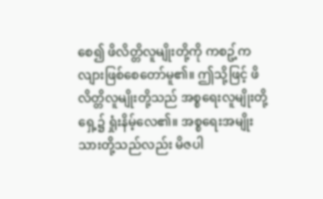စေ၍ ဖိလိတ္တိလူမျိုးတို့ကို ကစဥ့်ကလျားဖြစ်စေတော်မူ၏။ ဤသို့ဖြင့် ဖိလိတ္တိလူမျိုးတို့သည် အစ္စရေးလူမျိုးတို့ရှေ့၌ ရှုံးနိမ့်လေ၏။ အစ္စရေးအမျိုးသားတို့သည်လည်း မိဇပါ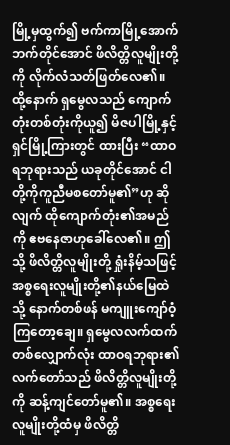မြို့မှထွက်၍ ဗက်ကာမြို့အောက်ဘက်တိုင်အောင် ဖိလိတ္တိလူမျိုးတို့ကို လိုက်လံသတ်ဖြတ်လေ၏။ ထို့နောက် ရှမွေလသည် ကျောက်တုံးတစ်တုံးကိုယူ၍ မိဇပါမြို့နှင့် ရှင်မြို့ကြားတွင် ထားပြီး “ထာဝရဘုရားသည် ယခုတိုင်အောင် ငါတို့ကိုကူညီမစတော်မူ၏”ဟု ဆိုလျက် ထိုကျောက်တုံး၏အမည်ကို ဧဗနေဇာဟုခေါ်လေ၏။ ဤသို့ ဖိလိတ္တိလူမျိုးတို့ ရှုံးနိမ့်သဖြင့် အစ္စရေးလူမျိုးတို့၏နယ်မြေထဲသို့ နောက်တစ်ဖန် မကျူးကျော်ဝံ့ကြတော့ချေ။ ရှမွေလလက်ထက်တစ်လျှောက်လုံး ထာဝရဘုရား၏လက်တော်သည် ဖိလိတ္တိလူမျိုးတို့ကို ဆန့်ကျင်တော်မူ၏။ အစ္စရေးလူမျိုးတို့ထံမှ ဖိလိတ္တိ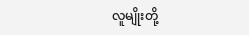လူမျိုးတို့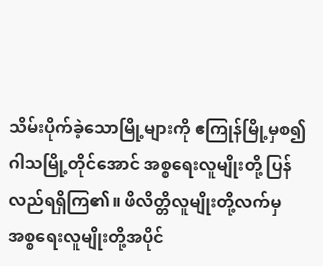သိမ်းပိုက်ခဲ့သောမြို့များကို ဧကြုန်မြို့မှစ၍ ဂါသမြို့တိုင်အောင် အစ္စရေးလူမျိုးတို့ ပြန်လည်ရရှိကြ၏။ ဖိလိတ္တိလူမျိုးတို့လက်မှ အစ္စရေးလူမျိုးတို့အပိုင်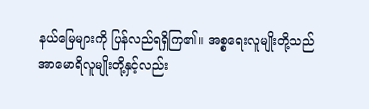နယ်မြေများကို ပြန်လည်ရရှိကြ၏။ အစ္စရေးလူမျိုးတို့သည် အာမောရိလူမျိုးတို့နှင့်လည်း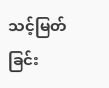သင့်မြတ်ခြင်း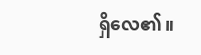ရှိလေ၏။